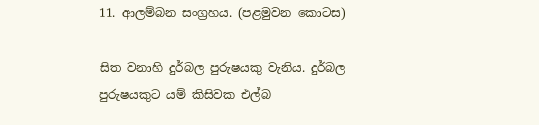11. ආලම්බන සංග්‍රහය. (පළමුවන කොටස)

සිත වනාහි දුර්බල පුරුෂයකු වැනිය. දුර්බල පුරුෂයකුට යම් කිසිවක එල්බ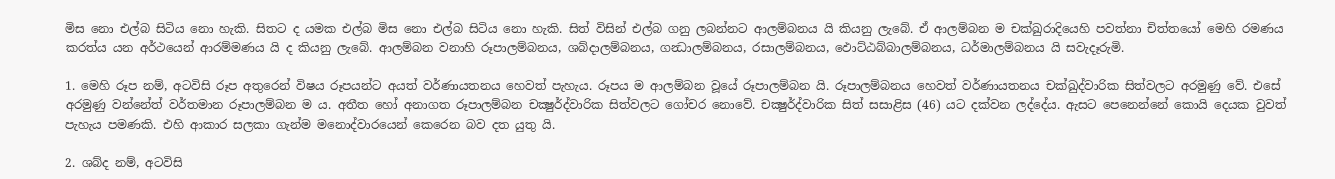මිස නො එල්බ සිටිය නො හැකි. සිතට ද යමක එල්බ මිස නො එල්බ සිටිය නො හැකි. සිත් විසින් එල්බ ගනු ලබන්නට ආලම්බනය යි කියනු ලැබේ. ඒ ආලම්බන ම චක්ඛුරාදියෙහි පවත්නා චිත්තයෝ මෙහි රමණය කරත්ය යන අර්ථයෙන් ආරම්මණය යි ද කියනු ලැබේ. ආලම්බන වනාහි රූපාලම්බනය, ශබ්දාලම්බනය, ගන්‍ධාලම්බනය, රසාලම්බනය, ඵොට්ඨබ්බාලම්බනය, ධර්මාලම්බනය යි සවැදෑරුමි.

1. මෙහි රූප නම්, අටවිසි රූප අතුරෙන් විෂය රූපයන්ට අයත් වර්ණායතනය හෙවත් පැහැය. රූපය ම ආලම්බන වූයේ රූපාලම්බන යි. රූපාලම්බනය හෙවත් වර්ණායතනය චක්ඛුද්වාරික සිත්වලට අරමුණු වේ. එසේ අරමුණු වන්නේත් වර්තමාන රූපාලම්බන ම ය. අතීත හෝ අනාගත රූපාලම්බන චක්‍ෂුර්ද්වාරික සිත්වලට ගෝචර නොවේ. චක්‍ෂුර්ද්වාරික සිත් සසාළිස (46) යට දක්වන ලද්දේය. ඇසට පෙනෙන්නේ කොයි දෙයක වුවත් පැහැය පමණකි. එහි ආකාර සලකා ගැන්ම මනොද්වාරයෙන් කෙරෙන බව දත යුතු යි.

2. ශබ්ද නම්, අටවිසි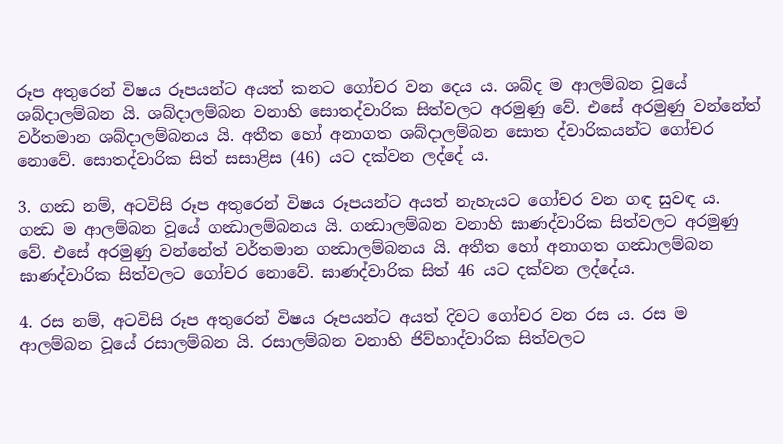රූප අතුරෙන් විෂය රූපයන්ට අයත් කනට ගෝචර වන දෙය ය. ශබ්ද ම ආලම්බන වූයේ ශබ්දාලම්බන යි. ශබ්දාලම්බන වනාහි සොතද්වාරික සිත්වලට අරමුණු වේ. එසේ අරමුණු වන්නේත් වර්තමාන ශබ්දාලම්බනය යි. අතීත හෝ අනාගත ශබ්දාලම්බන සොත ද්වාරිකයන්ට ගෝචර නොවේ. සොතද්වාරික සිත් සසාළිස (46) යට දක්වන ලද්දේ ය.

3. ගන්‍ධ නම්, අටවිසි රූප අතුරෙන් විෂය රූපයන්ට අයත් නැහැයට ගෝචර වන ගඳ සුවඳ ය. ගන්‍ධ ම ආලම්බන වූයේ ගන්‍ධාලම්බනය යි. ගන්‍ධාලම්බන වනාහි ඝාණද්වාරික සිත්වලට අරමුණු වේ. එසේ අරමුණු වන්නේත් වර්තමාන ගන්‍ධාලම්බනය යි. අතීත හෝ අනාගත ගන්‍ධාලම්බන ඝාණද්වාරික සිත්වලට ගෝචර නොවේ. ඝාණද්වාරික සිත් 46 යට දක්වන ලද්දේය.

4. රස නම්, අටවිසි රූප අතුරෙන් විෂය රූපයන්ට අයත් දිවට ගෝචර වන රස ය. රස ම ආලම්බන වූයේ රසාලම්බන යි. රසාලම්බන වනාහි ජිව්හාද්වාරික සිත්වලට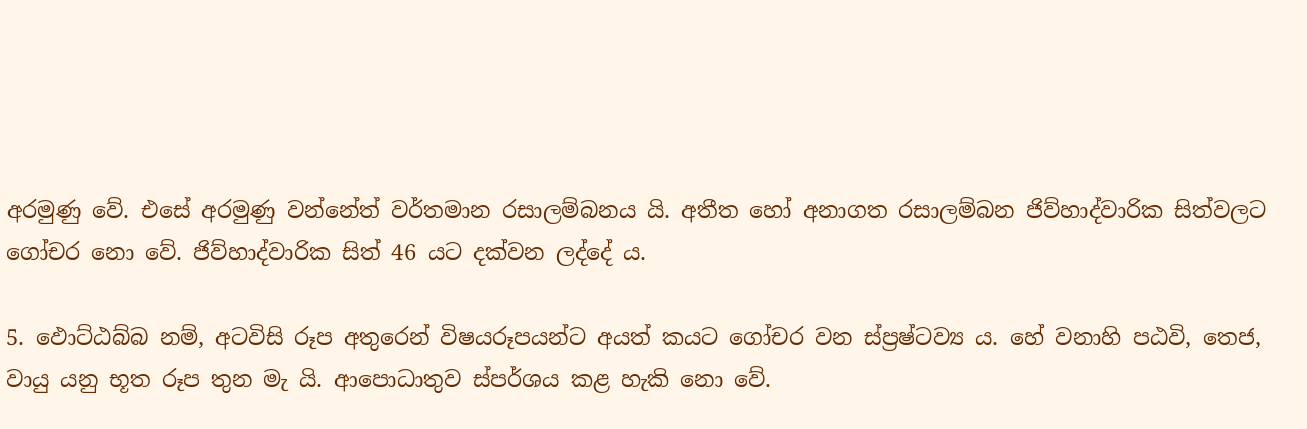අරමුණු වේ. එසේ අරමුණු වන්නේත් වර්තමාන රසාලම්බනය යි. අතීත හෝ අනාගත රසාලම්බන ජිව්හාද්වාරික සිත්වලට ගෝචර නො වේ. ජිව්හාද්වාරික සිත් 46 යට දක්වන ලද්දේ ය.

5. ඵොට්ඨබ්බ නම්, අටවිසි රූප අතුරෙන් විෂයරූපයන්ට අයත් කයට ගෝචර වන ස්ප්‍රෂ්ටව්‍ය ය. හේ වනාහි පඨවි, තෙජ, වායු යනු භූත රූප තුන මැ යි. ආපොධාතුව ස්පර්ශය කළ හැකි නො වේ.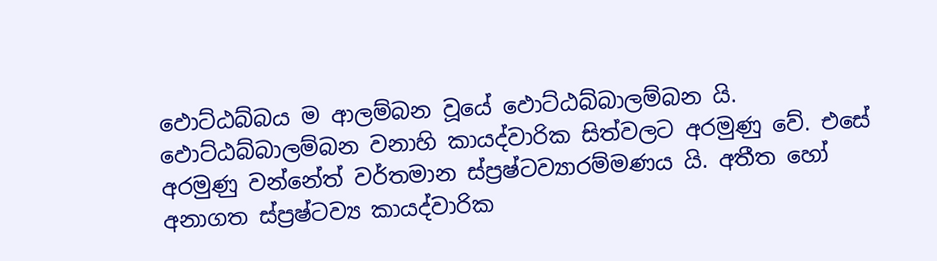ඵොට්ඨබ්බය ම ආලම්බන වූයේ ‍ඵොට්ඨබ්බාලම්බන යි. ඵොට්ඨබ්බාලම්බන වනාහි කායද්වාරික සිත්වලට අරමුණු වේ. එසේ අරමුණු වන්නේත් වර්තමාන ස්ප්‍රෂ්ටව්‍යාරම්මණය යි. අතීත හෝ අනාගත ස්ප්‍රෂ්ටව්‍ය කායද්වාරික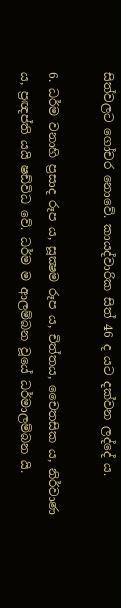සිත්වලට ගෝචර නොවේ. කායද්වාරික සිත් 46 ද යට දක්වන ලද්දේ ය.

6. ධර්ම වනාහි ප්‍රසාද රූප ය, සූක්‍ෂම රූප ය, චිත්තය, චෛතසික ය, නිර්වාණ ය, ප්‍රඥප්ති යයි ෂඩ්විධ වේ. ධර්ම ම ආලම්බන වූයේ ධර්මාලම්බන යි.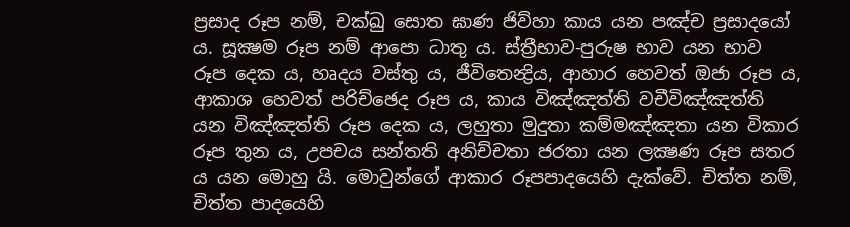ප්‍රසාද රූප නම්, චක්ඛු සොත ඝාණ ජිව්හා කාය යන පඤ්ච ප්‍රසාදයෝ ය. සූක්‍ෂම රූප නම් ආපො ධාතු ය. ස්ත්‍රීභාව-පුරුෂ භාව යන භාව රූප දෙක ය, හෘදය වස්තු ය, ජීවිතෙන්‍ද්‍රිය, ආහාර හෙවත් ඔජා රූප ය, ආකාශ හෙවත් පරිච්ඡෙද රූප ය, කාය විඤ්ඤත්ති වචීවිඤ්ඤත්ති යන විඤ්ඤත්ති රූප දෙක ය, ලහුතා මුදුතා කම්මඤ්ඤතා යන විකාර රූප තුන ය, උපචය සන්තති අනිච්චතා ජරතා යන ලක්‍ෂණ රූප සතර ය යන මොහු යි. මොවුන්ගේ ආකාර රූපපාදයෙහි දැක්වේ. චිත්ත නම්, චිත්ත පාදයෙහි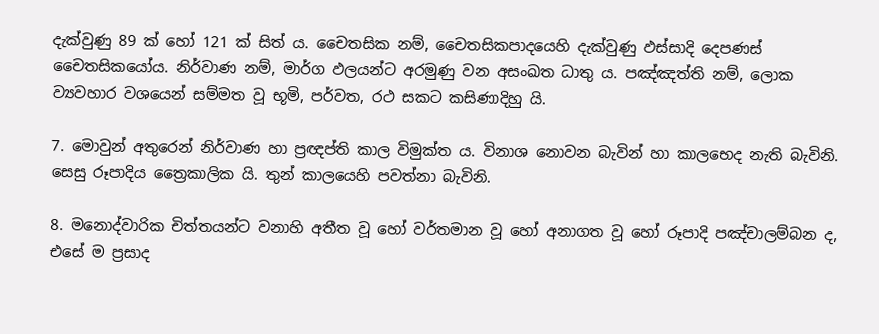දැක්වුණු 89 ක් හෝ 121 ක් සිත් ය. චෛතසික නම්, චෛතසිකපාදයෙහි දැක්වුණු ඵස්සාදි දෙපණස් චෛතසිකයෝය. නිර්වාණ නම්, මාර්ග ඵලයන්ට අරමුණු වන අසංඛත ධාතු ය. පඤ්ඤත්ති නම්, ලොක ව්‍යවහාර වශයෙන් සම්මත වූ භූමි, පර්වත, රථ සකට කසිණාදිහු යි.

7. මොවුන් අතුරෙන් නිර්වාණ හා ප්‍රඥප්ති කාල විමුක්ත ය. විනාශ නොවන බැවින් හා කාලභෙද නැති බැවිනි. සෙසු රූපාදිය ත්‍රෛකාලික යි. තුන් කාලයෙහි පවත්නා බැවිනි.

8. මනොද්වාරික චිත්තයන්ට වනාහි අතීත වූ හෝ වර්තමාන වූ හෝ අනාගත වූ හෝ රූපාදි පඤ්චාලම්බන ද, එසේ ම ප්‍රසාද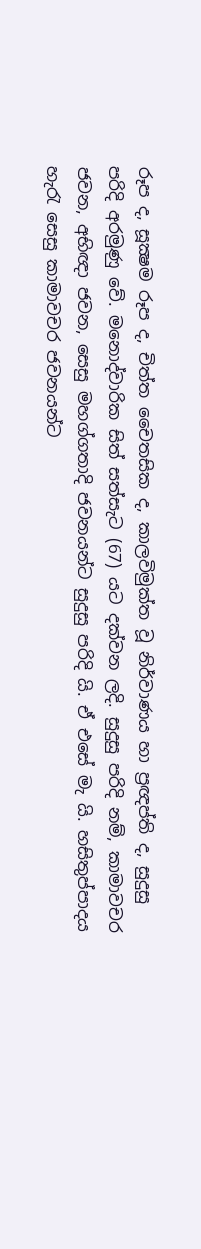රූප ද, සූක්‍ෂම රූප ද, චිත්ත චෛතසික ද, කාලවිමුක්ත වූ නිර්වාණය හා ප්‍රඥප්ති ද, සුදුසු පරිදි අරමුණු වේ. මනොද්වාරික සිත් සත්සැට (67) යට දක්වන ලදි. සුදුසු පරිදි නම්, කාමාවචර ජවන, අභිඥා ජවන, සෙසු මහග්ගතාදි ජවනයන්ට සුදුසු පරිදි යි. ඒ එසේ මැ යි. හසිතුප්පාදය හැරැ සෙසු කාමාවචර ජවනයන්ට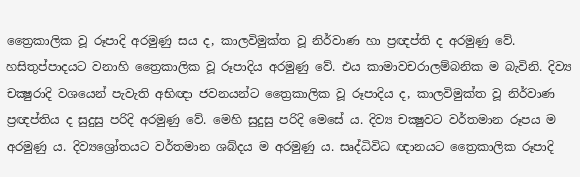ත්‍රෛකාලික වූ රූපාදි අරමුණු සය ද, කාලවිමුක්ත වූ නිර්වාණ හා ප්‍රඥප්ති ද අරමුණු වේ. හසිතුප්පාදයට වනාහි ත්‍රෛකාලික වූ රූපාදිය අරමුණු වේ. එය කාමාවචරාලම්බනික ම බැවිනි. දිව්‍ය චක්‍ෂුරාදි වශයෙන් පැවැති අභිඥා ජවනයන්ට ත්‍රෛකාලික වූ රූපාදිය ද, කාලවිමුක්ත වූ නිර්වාණ ප්‍රඥප්තිය ද සුදුසු පරිදි අරමුණු වේ. මෙහි සුදුසු පරිදි මෙසේ ය. දිව්‍ය චක්‍ෂුවට වර්තමාන රූපය ම අරමුණු ය. දිව්‍යශ්‍රෝතයට වර්තමාන ශබ්දය ම අරමුණු ය. සෘද්ධිවිධ ඥානයට ත්‍රෛකාලික රූපාදි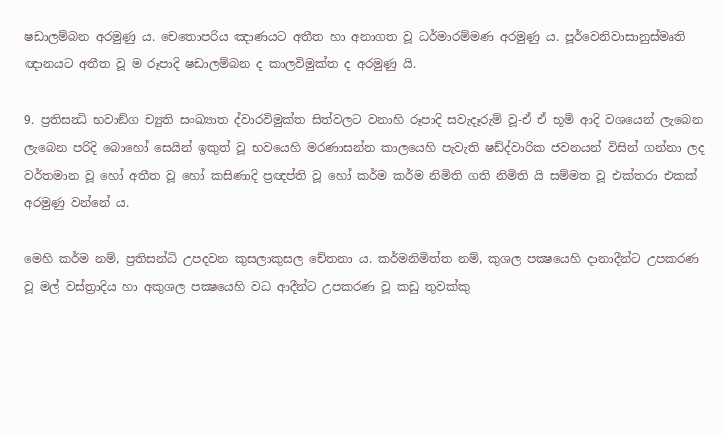ෂඩාලම්බන අරමුණු ය. චෙතොපරිය ඤාණයට අතීත හා අනාගත වූ ධර්මාරම්මණ අරමුණු ය. පූර්වෙනිවාසානුස්මෘති ඥානයට අතීත වූ ම රූපාදි ෂඩාලම්බන ද කාලවිමුක්ත ද අරමුණු යි.

9. ප්‍රතිසන්‍ධි භවාඞ්ග ච්‍යුති සංඛ්‍යාත ද්වාරවිමුක්ත සිත්වලට වනාහි රූපාදි සවැදෑරුම් වූ-ඒ ඒ භූමි ආදි වශයෙන් ලැබෙන ලැබෙන පරිදි බොහෝ සෙයින් ඉකුත් වූ භවයෙහි මරණාසන්න කාලයෙහි පැවැති ෂඩ්ද්වාරික ජවනයන් විසින් ගන්නා ලද වර්තමාන වූ හෝ අතීත වූ හෝ කසිණාදි ප්‍රඥප්ති වූ හෝ කර්ම කර්ම නිමිති ගති නිමිති යි සම්මත වූ එක්තරා එකක් අරමුණු වන්නේ ය.

මෙහි කර්ම නම්, ප්‍රතිසන්ධි උපදවන කුසලාකුසල චේතනා ය. කර්මනිමිත්ත නම්, කුශල පක්‍ෂයෙහි දානාදීන්ට උපකරණ වූ මල් වස්ත්‍රාදිය හා අකුශල පක්‍ෂයෙහි වධ ආදීන්ට උපකරණ වූ කඩු තුවක්කු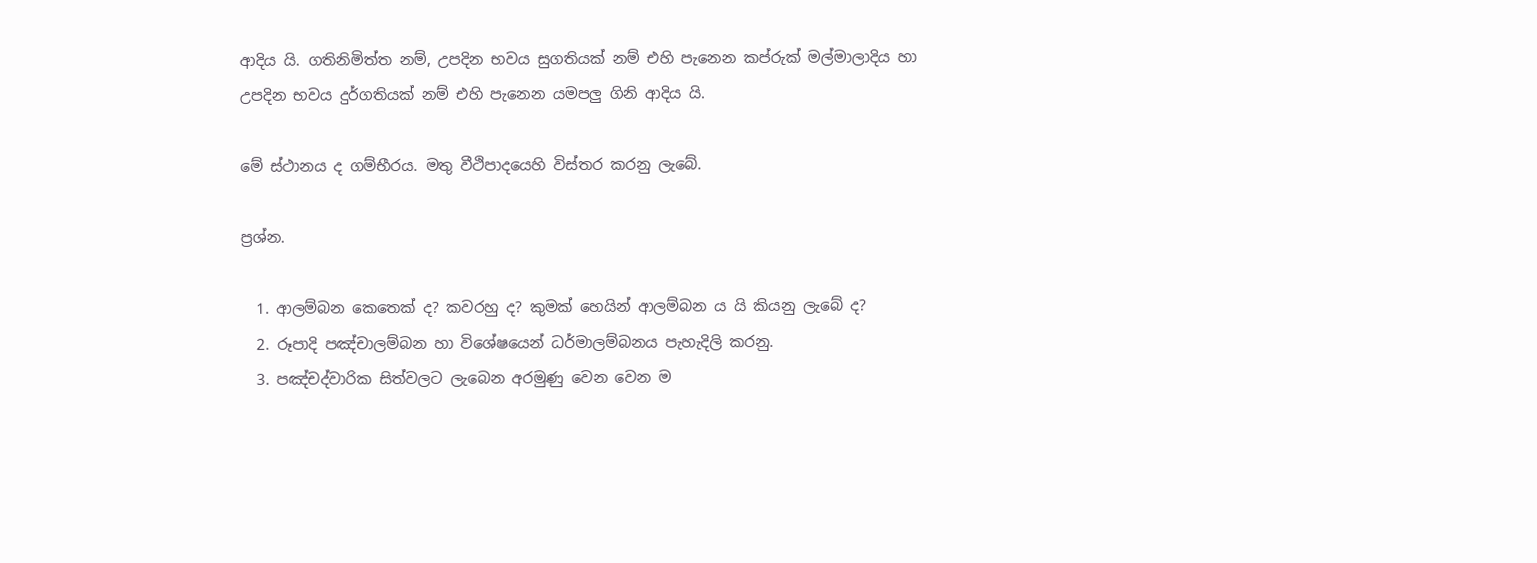ආදිය යි. ගතිනිමිත්ත නම්, උපදින භවය සුගතියක් නම් එහි පැනෙන කප්රුක් මල්මාලාදිය හා උපදින භවය දුර්ගතියක් නම් එහි පැනෙන යමපලු ගිනි ආදිය යි.

මේ ස්ථානය ද ගම්භීරය. මතු වීථිපාදයෙහි විස්තර කරනු ලැබේ.

ප්‍රශ්න.

  1. ආලම්බන කෙතෙක් ද? කවරහු ද? කුමක් හෙයින් ආලම්බන ය යි කියනු ලැබේ ද?
  2. රූපාදි පඤ්චාලම්බන හා විශේෂයෙන් ධර්මාලම්බනය පැහැදිලි කරනු.
  3. පඤ්චද්වාරික සිත්වලට ලැබෙන අරමුණු වෙන වෙන ම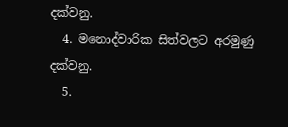දක්වනු.
  4. මනොද්වාරික සිත්වලට අරමුණු දක්වනු.
  5.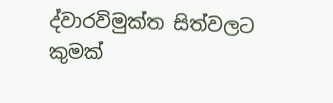ද්වාරවිමුක්ත සිත්වලට කුමක්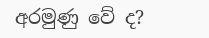අරමුණු වේ ද?